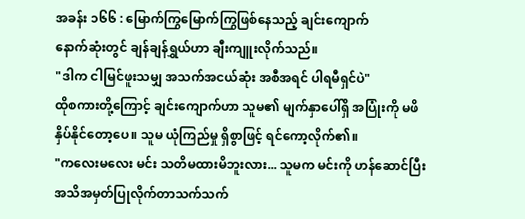အခန်း ၁၆၆ : မြောက်ကြွမြောက်ကြွဖြစ်နေသည့် ချင်းကျောက်
နောက်ဆုံးတွင် ချန်ချန်ရွှယ်ဟာ ချီးကျူးလိုက်သည်။
"ဒါက ငါမြင်ဖူးသမျှ အသက်အငယ်ဆုံး အစီအရင် ပါရမီရှင်ပဲ"
ထိုစကားတို့ကြောင့် ချင်းကျောက်ဟာ သူမ၏ မျက်နှာပေါ်ရှိ အပြုံးကို မဖိနှိပ်နိုင်တော့ပေ။ သူမ ယုံကြည်မှု ရှိစွာဖြင့် ရင်ကော့လိုက်၏။
"ကလေးမလေး မင်း သတိမထားမိဘူးလား... သူမက မင်းကို ဟန်ဆောင်ပြီး အသိအမှတ်ပြုလိုက်တာသက်သက်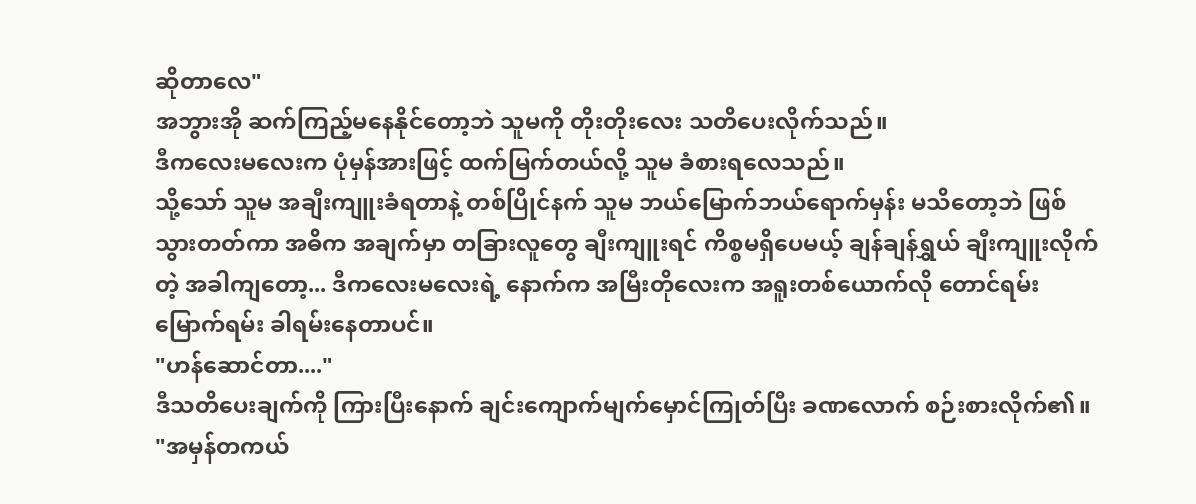ဆိုတာလေ"
အဘွားအို ဆက်ကြည့်မနေနိုင်တော့ဘဲ သူမကို တိုးတိုးလေး သတိပေးလိုက်သည်။
ဒီကလေးမလေးက ပုံမှန်အားဖြင့် ထက်မြက်တယ်လို့ သူမ ခံစားရလေသည်။
သို့သော် သူမ အချီးကျူးခံရတာနဲ့ တစ်ပြိုင်နက် သူမ ဘယ်မြောက်ဘယ်ရောက်မှန်း မသိတော့ဘဲ ဖြစ်သွားတတ်ကာ အဓိက အချက်မှာ တခြားလူတွေ ချီးကျူးရင် ကိစ္စမရှိပေမယ့် ချန်ချန်ရွှယ် ချီးကျူးလိုက်တဲ့ အခါကျတော့... ဒီကလေးမလေးရဲ့ နောက်က အမြီးတိုလေးက အရူးတစ်ယောက်လို တောင်ရမ်းမြောက်ရမ်း ခါရမ်းနေတာပင်။
"ဟန်ဆောင်တာ...."
ဒီသတိပေးချက်ကို ကြားပြီးနောက် ချင်းကျောက်မျက်မှောင်ကြုတ်ပြီး ခဏလောက် စဉ်းစားလိုက်၏။
"အမှန်တကယ်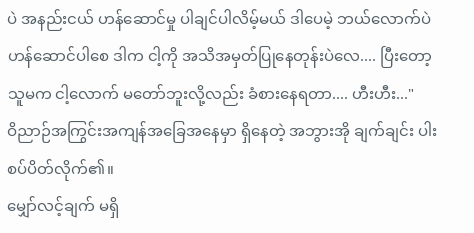ပဲ အနည်းငယ် ဟန်ဆောင်မှု ပါချင်ပါလိမ့်မယ် ဒါပေမဲ့ ဘယ်လောက်ပဲ ဟန်ဆောင်ပါစေ ဒါက ငါ့ကို အသိအမှတ်ပြုနေတုန်းပဲလေ.... ပြီးတော့ သူမက ငါ့လောက် မတော်ဘူးလို့လည်း ခံစားနေရတာ.... ဟီးဟီး..."
ဝိညာဉ်အကြွင်းအကျန်အခြေအနေမှာ ရှိနေတဲ့ အဘွားအို ချက်ချင်း ပါးစပ်ပိတ်လိုက်၏။
မျှော်လင့်ချက် မရှိ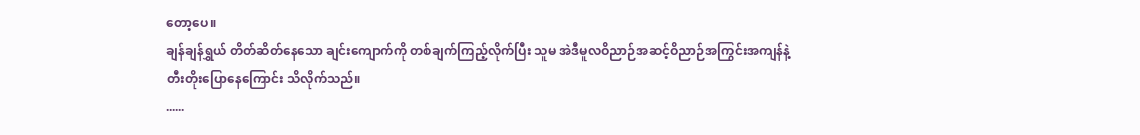တော့ပေ။
ချန်ချန်ရွှယ် တိတ်ဆိတ်နေသော ချင်းကျောက်ကို တစ်ချက်ကြည့်လိုက်ပြီး သူမ အဲဒီမူလဝိညာဉ်အဆင့်ဝိညာဉ်အကြွင်းအကျန်နဲ့ တီးတိုးပြောနေကြောင်း သိလိုက်သည်။
......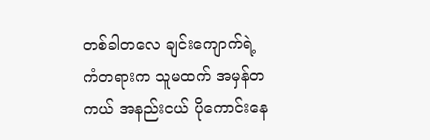တစ်ခါတလေ ချင်းကျောက်ရဲ့ ကံတရားက သူမထက် အမှန်တကယ် အနည်းငယ် ပိုကောင်းနေ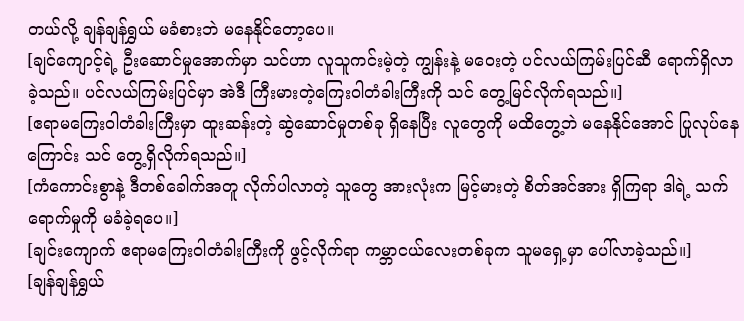တယ်လို့ ချန်ချန်ရွှယ် မခံစားဘဲ မနေနိုင်တော့ပေ။
[ချင်ကျောင့်ရဲ့ ဦးဆောင်မှုအောက်မှာ သင်ဟာ လူသူကင်းမဲ့တဲ့ ကျွန်းနဲ့ မဝေးတဲ့ ပင်လယ်ကြမ်းပြင်ဆီ ရောက်ရှိလာခဲ့သည်။ ပင်လယ်ကြမ်းပြင်မှာ အဲဒီ ကြီးမားတဲ့ကြေးဝါတံခါးကြီးကို သင် တွေ့မြင်လိုက်ရသည်။]
[ဧရာမကြေးဝါတံခါးကြီးမှာ ထူးဆန်းတဲ့ ဆွဲဆောင်မှုတစ်ခု ရှိနေပြီး လူတွေကို မထိတွေ့ဘဲ မနေနိုင်အောင် ပြုလုပ်နေကြောင်း သင် တွေ့ရှိလိုက်ရသည်။]
[ကံကောင်းစွာနဲ့ ဒီတစ်ခေါက်အတူ လိုက်ပါလာတဲ့ သူတွေ အားလုံးက မြင့်မားတဲ့ စိတ်အင်အား ရှိကြရာ ဒါရဲ့ သက်ရောက်မှုကို မခံခဲ့ရပေ။]
[ချင်းကျောက် ဧရာမကြေးဝါတံခါးကြီးကို ဖွင့်လိုက်ရာ ကမ္ဘာငယ်လေးတစ်ခုက သူမရှေ့မှာ ပေါ်လာခဲ့သည်။]
[ချန်ချန်ရွှယ်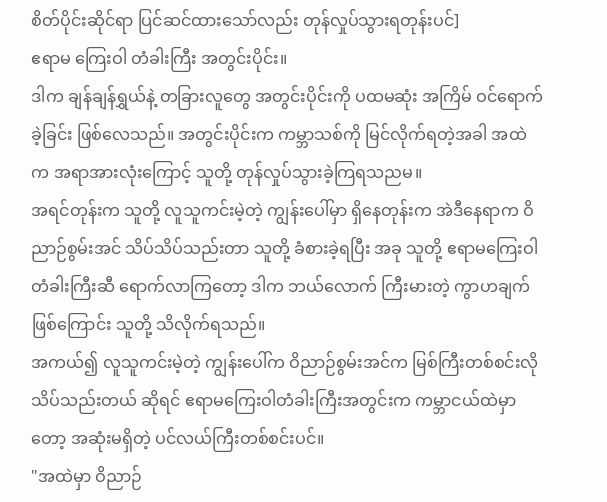စိတ်ပိုင်းဆိုင်ရာ ပြင်ဆင်ထားသော်လည်း တုန်လှုပ်သွားရတုန်းပင်]
ဧရာမ ကြေးဝါ တံခါးကြီး အတွင်းပိုင်း။
ဒါက ချန်ချန်ရွှယ်နဲ့ တခြားလူတွေ အတွင်းပိုင်းကို ပထမဆုံး အကြိမ် ဝင်ရောက်ခဲ့ခြင်း ဖြစ်လေသည်။ အတွင်းပိုင်းက ကမ္ဘာသစ်ကို မြင်လိုက်ရတဲ့အခါ အထဲက အရာအားလုံးကြောင့် သူတို့ တုန်လှုပ်သွားခဲ့ကြရသညမ။
အရင်တုန်းက သူတို့ လူသူကင်းမဲ့တဲ့ ကျွန်းပေါ်မှာ ရှိနေတုန်းက အဲဒီနေရာက ဝိညာဉ်စွမ်းအင် သိပ်သိပ်သည်းတာ သူတို့ ခံစားခဲ့ရပြီး အခု သူတို့ ဧရာမကြေးဝါ တံခါးကြီးဆီ ရောက်လာကြတော့ ဒါက ဘယ်လောက် ကြီးမားတဲ့ ကွာဟချက် ဖြစ်ကြောင်း သူတို့ သိလိုက်ရသည်။
အကယ်၍ လူသူကင်းမဲ့တဲ့ ကျွန်းပေါ်က ဝိညာဉ်စွမ်းအင်က မြစ်ကြီးတစ်စင်းလို သိပ်သည်းတယ် ဆိုရင် ဧရာမကြေးဝါတံခါးကြီးအတွင်းက ကမ္ဘာငယ်ထဲမှာတော့ အဆုံးမရှိတဲ့ ပင်လယ်ကြီးတစ်စင်းပင်။
"အထဲမှာ ဝိညာဉ်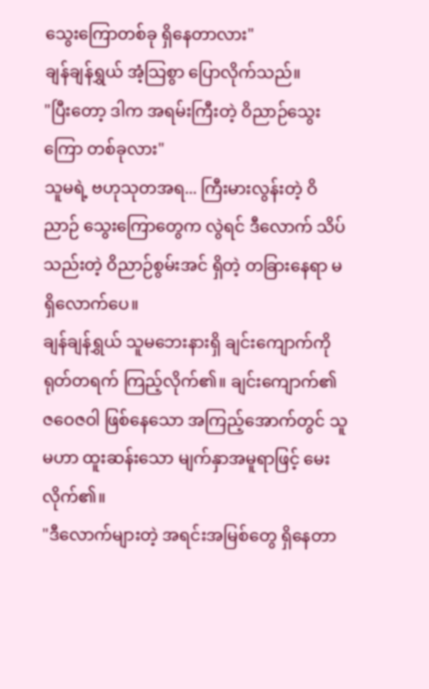သွေးကြောတစ်ခု ရှိနေတာလား"
ချန်ချန်ရွှယ် အံ့သြစွာ ပြောလိုက်သည်။
"ပြီးတော့ ဒါက အရမ်းကြီးတဲ့ ဝိညာဉ်သွေးကြော တစ်ခုလား"
သူမရဲ့ ဗဟုသုတအရ... ကြီးမားလွန်းတဲ့ ဝိညာဉ် သွေးကြောတွေက လွဲရင် ဒီလောက် သိပ်သည်းတဲ့ ဝိညာဉ်စွမ်းအင် ရှိတဲ့ တခြားနေရာ မရှိလောက်ပေ။
ချန်ချန်ရွှယ် သူမဘေးနားရှိ ချင်းကျောက်ကို ရုတ်တရက် ကြည့်လိုက်၏။ ချင်းကျောက်၏ ဇဝေဇဝါ ဖြစ်နေသော အကြည့်အောက်တွင် သူမဟာ ထူးဆန်းသော မျက်နှာအမူရာဖြင့် မေးလိုက်၏။
"ဒီလောက်များတဲ့ အရင်းအမြစ်တွေ ရှိနေတာ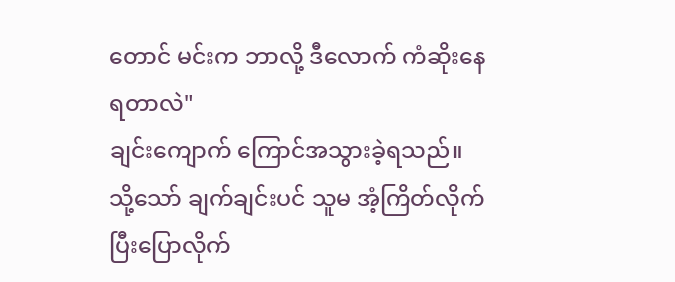တောင် မင်းက ဘာလို့ ဒီလောက် ကံဆိုးနေရတာလဲ"
ချင်းကျောက် ကြောင်အသွားခဲ့ရသည်။ သို့သော် ချက်ချင်းပင် သူမ အံ့ကြိတ်လိုက်ပြီးပြောလိုက်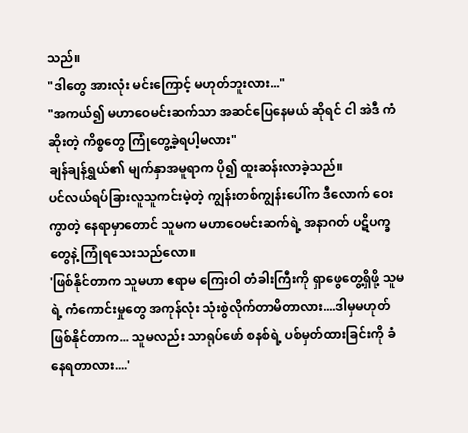သည်။
"ဒါတွေ အားလုံး မင်းကြောင့် မဟုတ်ဘူးလား..."
"အကယ်၍ မဟာဝေမင်းဆက်သာ အဆင်ပြေနေမယ် ဆိုရင် ငါ အဲဒီ ကံဆိုးတဲ့ ကိစ္စတွေ ကြုံတွေ့ခဲ့ရပါ့မလား"
ချန်ချန်ရွှယ်၏ မျက်နှာအမူရာက ပို၍ ထူးဆန်းလာခဲ့သည်။
ပင်လယ်ရပ်ခြားလူသူကင်းမဲ့တဲ့ ကျွန်းတစ်ကျွန်းပေါ်က ဒီလောက် ဝေးကွာတဲ့ နေရာမှာတောင် သူမက မဟာဝေမင်းဆက်ရဲ့ အနာဂတ် ပဋိပက္ခတွေနဲ့ ကြုံရသေးသည်လော။
'ဖြစ်နိုင်တာက သူမဟာ ဧရာမ ကြေးဝါ တံခါးကြီးကို ရှာဖွေတွေ့ရှိဖို့ သူမရဲ့ ကံကောင်းမှုတွေ အကုန်လုံး သုံးစွဲလိုက်တာမိတာလား....ဒါမှမဟုတ် ဖြစ်နိုင်တာက... သူမလည်း သာရုပ်ဖော် စနစ်ရဲ့ ပစ်မှတ်ထားခြင်းကို ခံနေရတာလား....'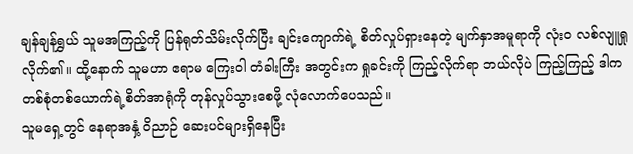ချန်ချန်ရွှယ် သူမအကြည့်ကို ပြန်ရုတ်သိမ်းလိုက်ပြီး ချင်းကျောက်ရဲ့ စိတ်လှုပ်ရှားနေတဲ့ မျက်နှာအမူရာကို လုံးဝ လစ်လျူရှုလိုက်၏။ ထို့နောက် သူမဟာ ဧရာမ ကြေးဝါ တံခါးကြီး အတွင်းက ရှုခင်းကို ကြည့်လိုက်ရာ ဘယ်လိုပဲ ကြည့်ကြည့် ဒါက တစ်စုံတစ်ယောက်ရဲ့စိတ်အာရုံကို တုန်လှုပ်သွားစေဖို့ လုံလောက်ပေသည်။
သူမရှေ့တွင် နေရာအနှံ့ ဝိညာဉ် ဆေးပင်များရှိနေပြီး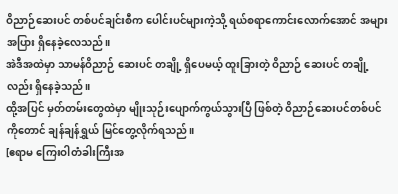ဝိညာဉ်ဆေးပင် တစ်ပင်ချင်းစီက ပေါင်းပင်များကဲ့သို့ ရယ်စရာကောင်းလောက်အောင် အများအပြား ရှိနေခဲ့လေသည်။
အဲဒီအထဲမှာ သာမန်ဝိညာဉ် ဆေးပင် တချို့ ရှိပေမယ့် ထူးခြားတဲ့ ဝိညာဉ် ဆေးပင် တချို့လည်း ရှိနေခဲ့သည်။
ထို့အပြင် မှတ်တမ်းတွေထဲမှာ မျိုးသုဉ်းပျောက်ကွယ်သွားပြီ ဖြစ်တဲ့ ဝိညာဉ်ဆေးပင်တစ်ပင်ကိုတောင် ချန်ချန်ရွှယ် မြင်တွေ့လိုက်ရသည်။
[ဧရာမ ကြေးဝါတံခါးကြီးအ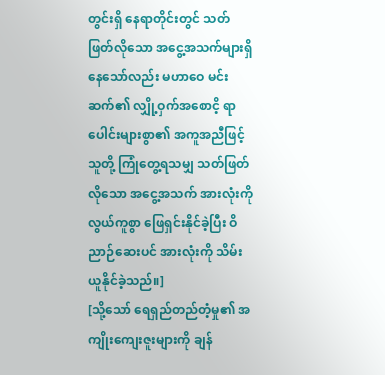တွင်းရှိ နေရာတိုင်းတွင် သတ်ဖြတ်လိုသော အငွေ့အသက်များရှိနေသော်လည်း မဟာဝေ မင်းဆက်၏ လျှို့ဝှက်အစောငိ့ ရာပေါင်းများစွာ၏ အကူအညီဖြင့် သူတို့ ကြုံတွေ့ရသမျှ သတ်ဖြတ်လိုသော အငွေ့အသက် အားလုံးကို လွယ်ကူစွာ ဖြေရှင်းနိုင်ခဲ့ပြီး ဝိညာဉ်ဆေးပင် အားလုံးကို သိမ်းယူနိုင်ခဲ့သည်။]
[သို့သော် ရေရှည်တည်တံ့မှု၏ အကျိုးကျေးဇူးများကို ချန်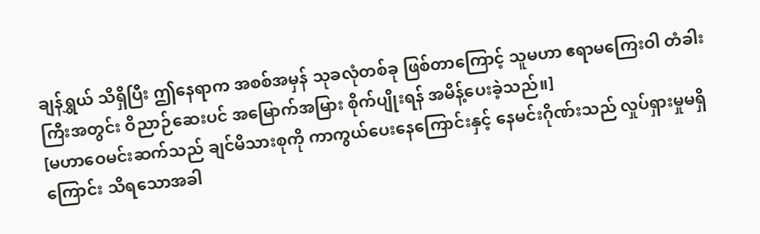ချန်ရွှယ် သိရှိပြီး ဤနေရာက အစစ်အမှန် သုခလုံတစ်ခု ဖြစ်တာကြောင့် သူမဟာ ဧရာမကြေးဝါ တံခါးကြီးအတွင်း ဝိညာဉ်ဆေးပင် အမြောက်အမြား စိုက်ပျိုးရန် အမိန့်ပေးခဲ့သည်။]
[မဟာဝေမင်းဆက်သည် ချင်မိသားစုကို ကာကွယ်ပေးနေကြောင်းနှင့် နေမင်းဂိုဏ်းသည် လှုပ်ရှားမှုမရှိကြောင်း သိရသောအခါ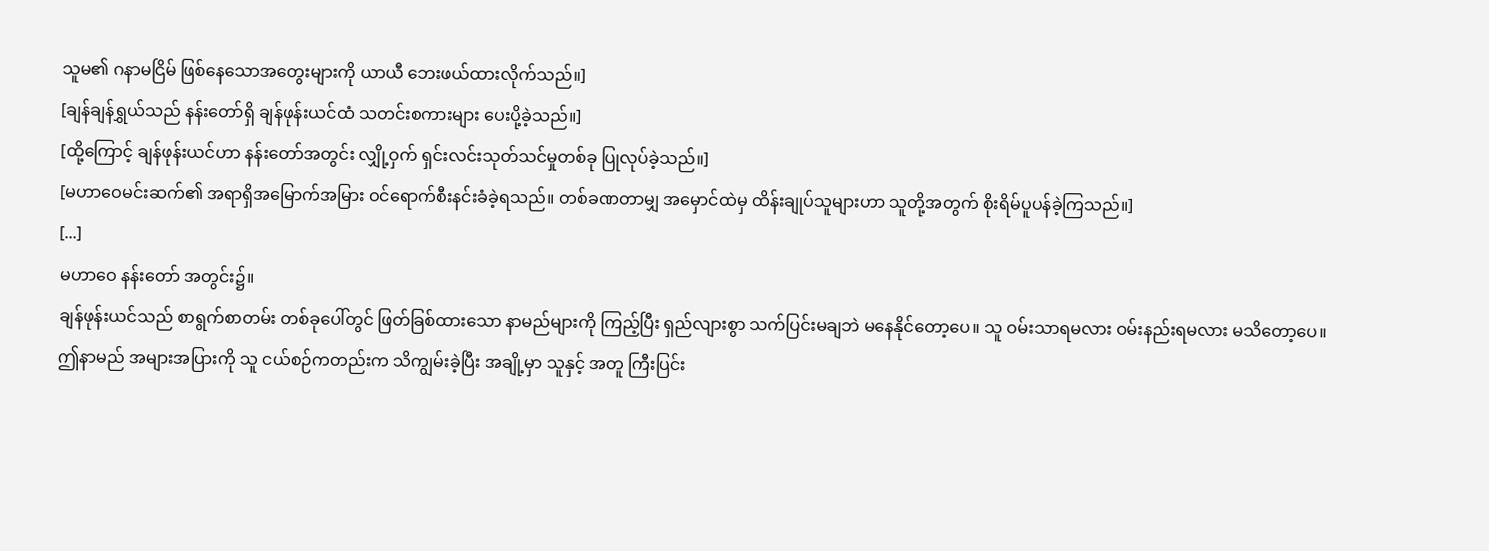သူမ၏ ဂနာမငြိမ် ဖြစ်နေသောအတွေးများကို ယာယီ ဘေးဖယ်ထားလိုက်သည်။]
[ချန်ချန်ရွှယ်သည် နန်းတော်ရှိ ချန်ဖုန်းယင်ထံ သတင်းစကားများ ပေးပို့ခဲ့သည်။]
[ထို့ကြောင့် ချန်ဖုန်းယင်ဟာ နန်းတော်အတွင်း လျှို့ဝှက် ရှင်းလင်းသုတ်သင်မှုတစ်ခု ပြုလုပ်ခဲ့သည်။]
[မဟာဝေမင်းဆက်၏ အရာရှိအမြောက်အမြား ဝင်ရောက်စီးနင်းခံခဲ့ရသည်။ တစ်ခဏတာမျှ အမှောင်ထဲမှ ထိန်းချုပ်သူများဟာ သူတို့အတွက် စိုးရိမ်ပူပန်ခဲ့ကြသည်။]
[...]
မဟာဝေ နန်းတော် အတွင်း၌။
ချန်ဖုန်းယင်သည် စာရွက်စာတမ်း တစ်ခုပေါ်တွင် ဖြတ်ခြစ်ထားသော နာမည်များကို ကြည့်ပြီး ရှည်လျားစွာ သက်ပြင်းမချဘဲ မနေနိုင်တော့ပေ။ သူ ဝမ်းသာရမလား ဝမ်းနည်းရမလား မသိတော့ပေ။
ဤနာမည် အများအပြားကို သူ ငယ်စဉ်ကတည်းက သိကျွမ်းခဲ့ပြီး အချို့မှာ သူနှင့် အတူ ကြီးပြင်း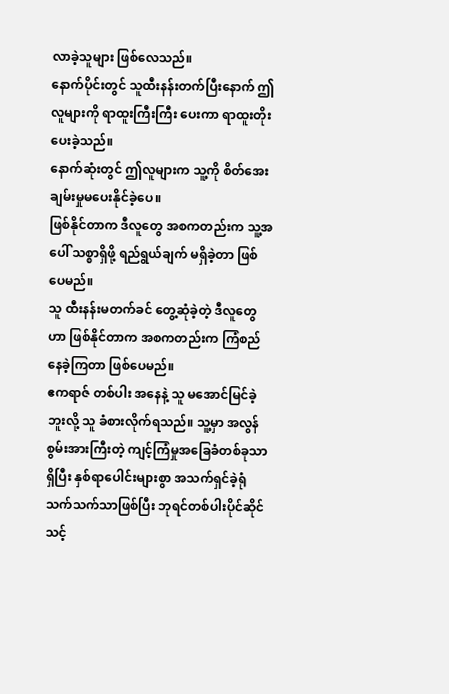လာခဲ့သူများ ဖြစ်လေသည်။
နောက်ပိုင်းတွင် သူထီးနန်းတက်ပြီးနောက် ဤလူများကို ရာထူးကြီးကြီး ပေးကာ ရာထူးတိုးပေးခဲ့သည်။
နောက်ဆုံးတွင် ဤလူများက သူ့ကို စိတ်အေးချမ်းမှုမပေးနိုင်ခဲ့ပေ။
ဖြစ်နိုင်တာက ဒီလူတွေ အစကတည်းက သူ့အပေါ် သစ္စာရှိဖို့ ရည်ရွယ်ချက် မရှိခဲ့တာ ဖြစ်ပေမည်။
သူ ထီးနန်းမတက်ခင် တွေ့ဆုံခဲ့တဲ့ ဒီလူတွေဟာ ဖြစ်နိုင်တာက အစကတည်းက ကြံစည်နေခဲ့ကြတာ ဖြစ်ပေမည်။
ဧကရာဇ် တစ်ပါး အနေနဲ့ သူ မအောင်မြင်ခဲ့ဘူးလို့ သူ ခံစားလိုက်ရသည်။ သူ့မှာ အလွန် စွမ်းအားကြီးတဲ့ ကျင့်ကြံမှုအခြေခံတစ်ခုသာ ရှိပြီး နှစ်ရာပေါင်းများစွာ အသက်ရှင်ခဲ့ရုံ သက်သက်သာဖြစ်ပြီး ဘုရင်တစ်ပါးပိုင်ဆိုင်သင့်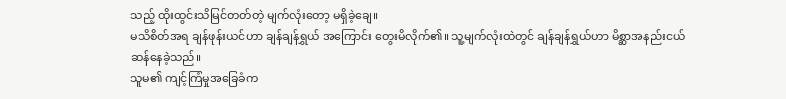သည့် ထိုးထွင်းသိမြင်တတ်တဲ့ မျက်လုံးတော့ မရှိခဲ့ချေ။
မသိစိတ်အရ ချန်ဖုန်းယင်ဟာ ချန်ချန်ရွှယ် အကြောင်း တွေးမိလိုက်၏။ သူ့မျက်လုံးထဲတွင် ချန်ချန်ရွှယ်ဟာ မိစ္ဆာအနည်းငယ် ဆန်နေခဲ့သည်။
သူမ၏ ကျင့်ကြံမှုအခြေခံက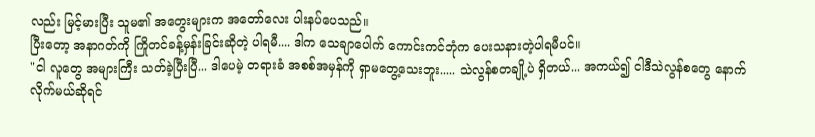လည်း မြင့်မားပြီး သူမ၏ အတွေးများက အတော်လေး ပါးနပ်ပေသည်။
ပြီးတော့ အနာဂတ်ကို ကြိုတင်ခန့်မှန်းခြင်းဆိုတဲ့ ပါရမီ.... ဒါက သေချာပေါက် ကောင်းကင်ဘုံက ပေးသနားတဲ့ပါရမီပင်။
"ငါ လူတွေ အများကြီး သတ်ခဲ့ပြီးပြီ... ဒါပေမဲ့ တရားခံ အစစ်အမှန်ကို ရှာမတွေ့သေးဘူး..... သဲလွန်စတချို့ပဲ ရှိတယ်... အကယ်၍ ငါဒီသဲလွန်စတွေ နောက်လိုက်မယ်ဆိုရင်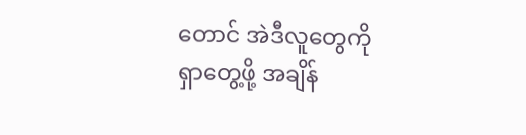တောင် အဲဒီလူတွေကို ရှာတွေ့ဖို့ အချိန်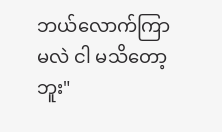ဘယ်လောက်ကြာမလဲ ငါ မသိတော့ဘူး"